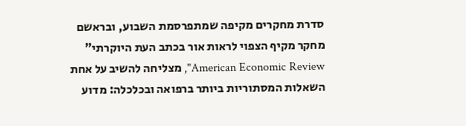סדרת מחקרים מקיפה שמתפרסמת השבוע, ובראשם מחקר מקיף הצפוי לראות אור בכתב העת היוקרתי" American Economic Review", מצליחה להשיב על אחת השאלות המסתוריות ביותר ברפואה ובכלכלה: מדוע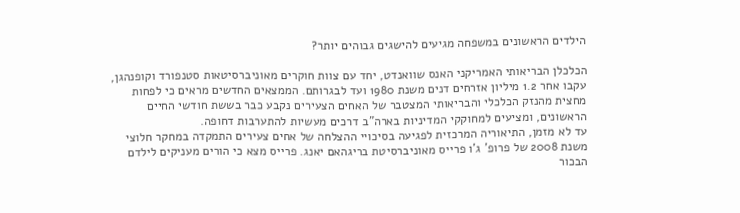הילדים הראשונים במשפחה מגיעים להישגים גבוהים יותר?

הכלכלן הבריאותי האמריקני האנס שוואנדט, יחד עם צוות חוקרים מאוניברסיטאות סטנפורד וקופנהגן, עקבו אחר 1.2 מיליון אזרחים דנים משנת 1980 ועד לבגרותם. הממצאים החדשים מראים כי לפחות מחצית מהנזק הכלכלי והבריאותי המצטבר של האחים הצעירים נקבע כבר בששת חודשי החיים הראשונים, ומציעים למחוקקי המדיניות בארה"ב דרכים מעשיות להתערבות דחופה.
עד לא מזמן, התיאוריה המרכזית לפגיעה בסיכויי ההצלחה של אחים צעירים התמקדה במחקר חלוצי משנת 2008 של פרופ' ג'ו פרייס מאוניברסיטת בריגהאם יאנג. פרייס מצא כי הורים מעניקים לילדם הבכור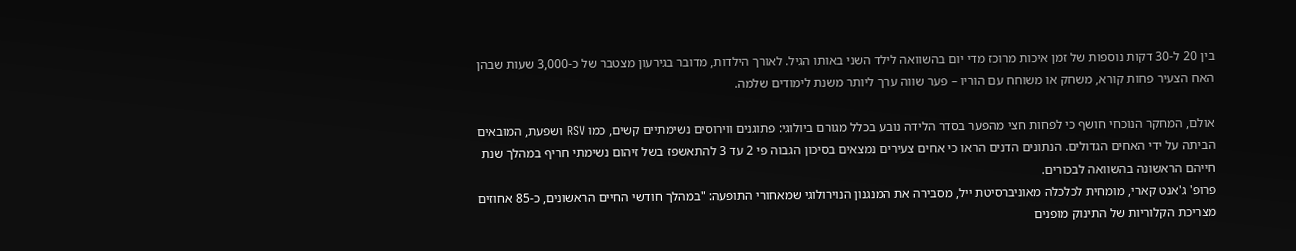בין 20 ל-30 דקות נוספות של זמן איכות מרוכז מדי יום בהשוואה לילד השני באותו הגיל. לאורך הילדות, מדובר בגירעון מצטבר של כ-3,000 שעות שבהן האח הצעיר פחות קורא, משחק או משוחח עם הוריו – פער שווה ערך ליותר משנת לימודים שלמה.

אולם, המחקר הנוכחי חושף כי לפחות חצי מהפער בסדר הלידה נובע בכלל מגורם ביולוגי: פתוגנים ווירוסים נשימתיים קשים, כמו RSV ושפעת, המובאים הביתה על ידי האחים הגדולים. הנתונים הדנים הראו כי אחים צעירים נמצאים בסיכון הגבוה פי 2 עד 3 להתאשפז בשל זיהום נשימתי חריף במהלך שנת חייהם הראשונה בהשוואה לבכורים.
פרופ' ג'אנט קארי, מומחית לכלכלה מאוניברסיטת ייל, מסבירה את המנגנון הנוירולוגי שמאחורי התופעה: "במהלך חודשי החיים הראשונים, כ-85 אחוזים מצריכת הקלוריות של התינוק מופנים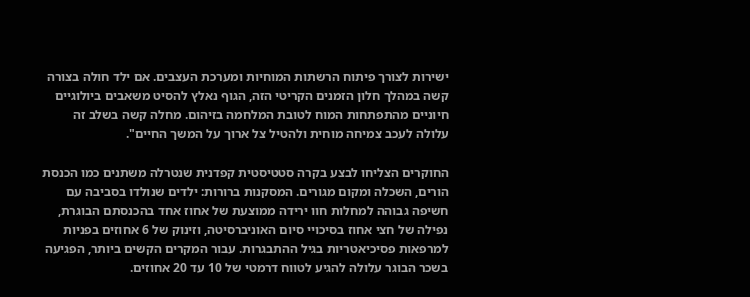ישירות לצורך פיתוח הרשתות המוחיות ומערכת העצבים. אם ילד חולה בצורה קשה במהלך חלון הזמנים הקריטי הזה, הגוף נאלץ להסיט משאבים ביולוגיים חיוניים מהתפתחות המוח לטובת המלחמה בזיהום. מחלה קשה בשלב זה עלולה לעכב צמיחה מוחית ולהטיל צל ארוך על המשך החיים".

החוקרים הצליחו לבצע בקרה סטטיסטית קפדנית שנטרלה משתנים כמו הכנסת הורים, השכלה ומקום מגורים. המסקנות ברורות: ילדים שנולדו בסביבה עם חשיפה גבוהה למחלות חוו ירידה ממוצעת של אחוז אחד בהכנסתם הבוגרת, נפילה של חצי אחוז בסיכויי סיום האוניברסיטה, וזינוק של 6 אחוזים בפניות למרפאות פסיכיאטריות בגיל ההתבגרות. עבור המקרים הקשים ביותר, הפגיעה בשכר הבוגר עלולה להגיע לטווח דרמטי של 10 עד 20 אחוזים.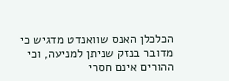הכלכלן האנס שוואנדט מדגיש כי מדובר בנזק שניתן למניעה, וכי ההורים אינם חסרי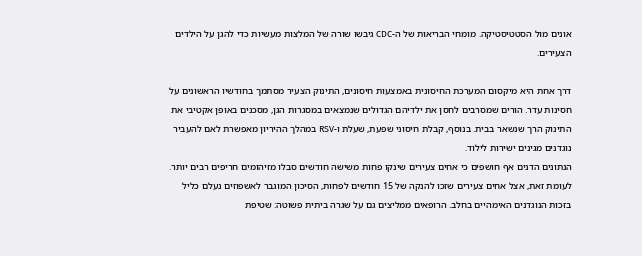אונים מול הסטטיסטיקה. מומחי הבריאות של ה-CDC גיבשו שורה של המלצות מעשיות כדי להגן על הילדים הצעירים.

דרך אחת היא מיקסום המערכת החיסונית באמצעות חיסונים, התינוק הצעיר מסתמך בחודשיו הראשונים על חסינות עדר. הורים שמסרבים לחסן את ילדיהם הגדולים שנמצאים במסגרות הגן, מסכנים באופן אקטיבי את התינוק הרך שנשאר בבית. בנוסף, קבלת חיסוני שפעת, שעלת ו-RSV במהלך ההיריון מאפשרת לאם להעביר נוגדנים מגינים ישירות לילוד.
הנתונים הדנים אף חושפים כי אחים צעירים שינקו פחות משישה חודשים סבלו מזיהומים חריפים רבים יותר. לעומת זאת, אצל אחים צעירים שזכו להנקה של 15 חודשים לפחות, הסיכון המוגבר לאשפוזים נעלם כליל בזכות הנוגדנים האימהיים בחלב. הרופאים ממליצים גם על שגרה ביתית פשוטה: שטיפת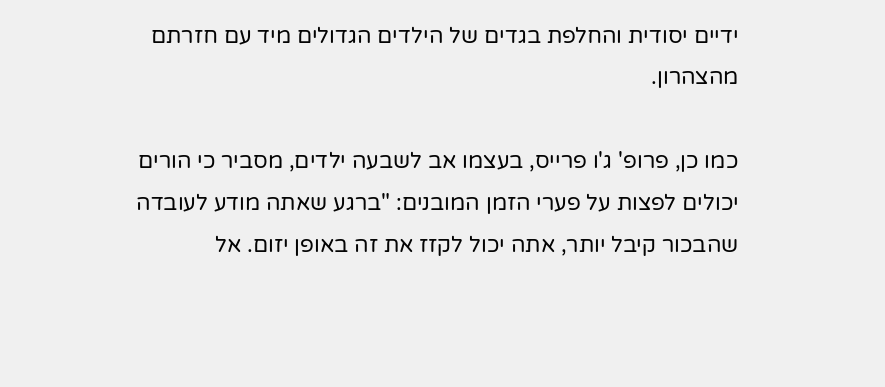ידיים יסודית והחלפת בגדים של הילדים הגדולים מיד עם חזרתם מהצהרון.

כמו כן, פרופ' ג'ו פרייס, בעצמו אב לשבעה ילדים, מסביר כי הורים יכולים לפצות על פערי הזמן המובנים: "ברגע שאתה מודע לעובדה שהבכור קיבל יותר, אתה יכול לקזז את זה באופן יזום. אל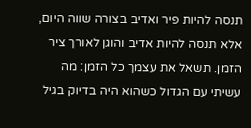תנסה להיות פיר ואדיב בצורה שווה היום, אלא תנסה להיות אדיב והוגן לאורך ציר הזמן. תשאל את עצמך כל הזמן: מה עשיתי עם הגדול כשהוא היה בדיוק בגיל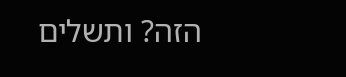הזה? ותשלים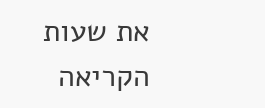את שעות הקריאה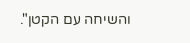והשיחה עם הקטן".